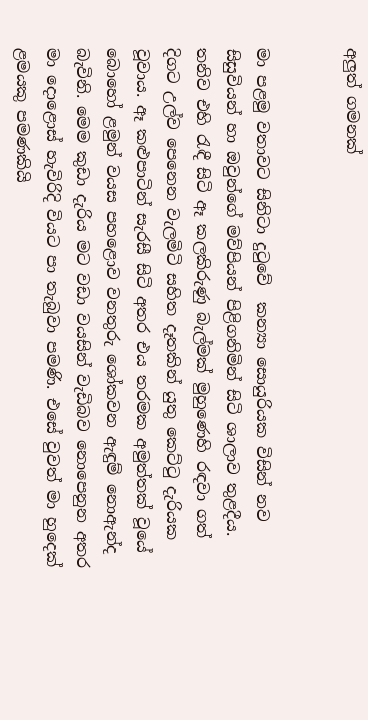අලුත් ගමනක්


මා පළමු වතාවට සිනිටා දුටුවේ  කන්‍යා සොයුරියක විසින් නව සිසුවියන් හා ඔවුන්ගේ මව්පියන් පිළිගනිමින් සිටි ශාලාව තුළදීය. තනිව එහි රැඳී සිටි ඈ කලකිරුණු බැල්මක් මුහුණෙහි රඳවා ගත් දිගට උල්ව පෙනෙන වැලමිටි සහිත දෑතකින් යුතු කෙට්ටු දැරියක වූවාය. ඈ කළුපාටින් සැරසී සිටි අතර එය තරමක අමුත්තක් වූයේ බොහෝ ළමුන් වයස පහළොව වනතුරු ශෝකවන ඇඳුම් නොඇන්ද බැවිනි. මෙම කුඩා දැරිය මට වඩා වයසින් වැඩිබව නොපෙනුන අතර මා දොළොස් හැවිරිදි වියට පා තැබුවා පමණි. එසේ වුවත් මා හුදෙක් ළමයකු පමණකියි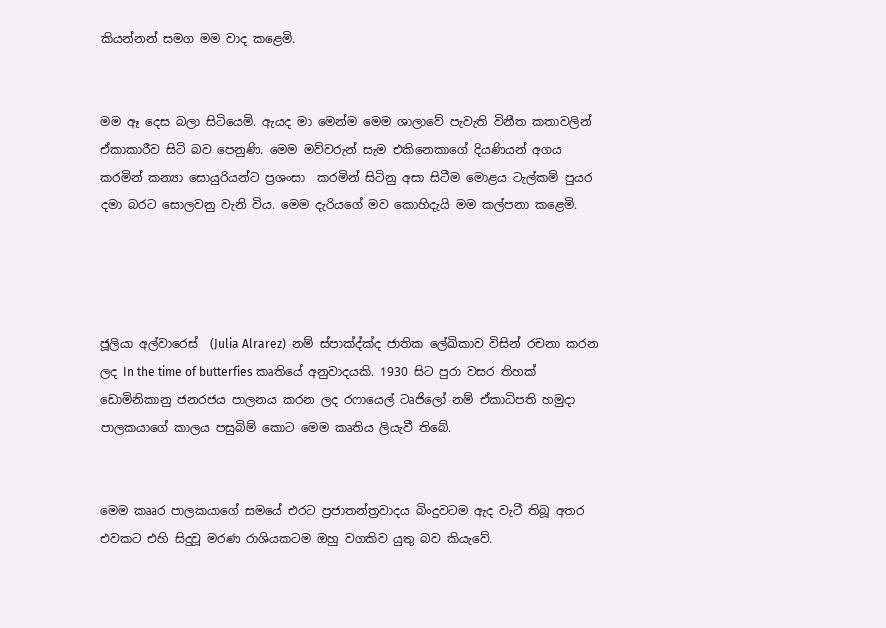කියන්නන් සමග මම වාද කළෙමි.


මම ඈ දෙස බලා සිටියෙමි. ඇයද මා මෙන්ම මෙම ශාලාවේ පැවැති විනීත කතාවලින් ඒකාකාරීව සිටි බව පෙනුණි. මෙම මව්වරුන් සැම එකිනෙකාගේ දියණියන් අගය කරමින් කන්‍යා සොයුරියන්ට ප්‍රශංසා  කරමින් සිටිනු අසා සිටීම මොළය ටැල්කම් පුයර දමා බරට සොලවනු වැනි විය. මෙම දැරියගේ මව කොහිදැයි මම කල්පනා කළෙමි.




ජූලියා අල්වාරෙස්  (Julia Alrarez)  නම් ස්පාක්‍ද්ක්‍ද ජාතික ලේඛිකාව විසින් රචනා කරන ලද In the time of butterfies කෘතියේ අනුවාදයකි. 1930 සිට පුරා වසර තිහක් ඩොමිනිකානු ජනරජය පාලනය කරන ලද රෆායෙල් ටෘජිලෝ නම් ඒකාධිපති හමුදා පාලකයාගේ කාලය පසුබිම් කොට මෙම කෘතිය ලියැවී තිබේ.


මෙම කෲර පාලකයාගේ සමයේ එරට ප්‍රජාතන්ත්‍රවාදය බිංදුවටම ඇද වැටී තිබූ අතර එවකට එහි සිදුවූ මරණ රාශියකටම ඔහු වගකිව යුතු බව කියැවේ.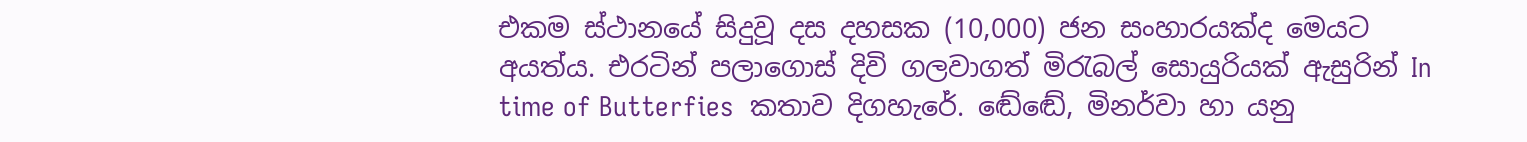එකම ස්ථානයේ සිදුවූ දස දහසක (10,000) ජන සංහාරයක්ද මෙයට අයත්ය. එරටින් පලාගොස් දිවි ගලවාගත් මිරැබල් සොයුරියක් ඇසුරින් In time of Butterfies  කතාව දිගහැරේ. ඬේඬේ, මිනර්වා හා යනු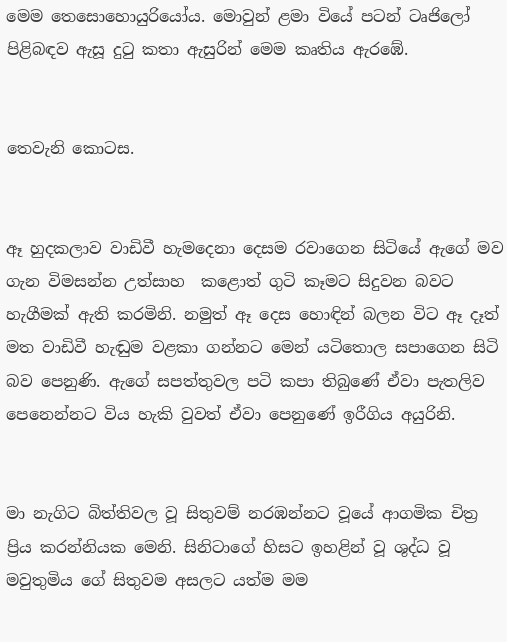මෙම තෙසොහොයුරියෝය. මොවුන් ළමා වියේ පටන් ටෘජිලෝ පිළිබඳව ඇසූ දුටු කතා ඇසුරින් මෙම කෘතිය ඇරඹේ.


තෙවැනි කොටස.


ඈ හුදකලාව වාඩිවී හැමදෙනා දෙසම රවාගෙන සිටියේ ඇගේ මව ගැන විමසන්න උත්සාහ  කළොත් ගුටි කෑමට සිදුවන බවට හැගීමක් ඇති කරමිනි. නමුත් ඈ දෙස හොඳින් බලන විට ඈ දෑත් මත වාඩිවී හැඬුම වළකා ගන්නට මෙන් යටිතොල සපාගෙන සිටි බව පෙනුණි. ඇගේ සපත්තුවල පටි කපා තිබුණේ ඒවා පැතලිව පෙනෙන්නට විය හැකි වුවත් ඒවා පෙනුණේ ඉරීගිය අයුරිනි.


මා නැගිට බිත්තිවල වූ සිතුවම් නරඹන්නට වූයේ ආගමික චිත්‍ර ප්‍රිය කරන්නියක මෙනි. සිනිටාගේ හිසට ඉහළින් වූ ශුද්ධ වූ මවුතුමිය ගේ සිතුවම අසලට යත්ම මම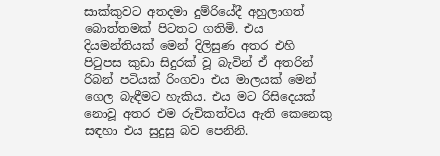සාක්කුවට අතදමා දුම්රියේදී අහුලාගත් බොත්තමක් පිටතට ගතිමි. එය දියමන්තියක් මෙන් දිලිසුණ අතර එහි පිටුපස කුඩා සිදුරක් වූ බැවින් ඒ අතරින් රිබන් පටියක් රිංගවා එය මාලයක් මෙන් ගෙල බැඳීමට හැකිය. එය මට රිසිදෙයක්  නොවූ අතර එම රුචිකත්වය ඇති කෙනෙකු සඳහා එය සුදුසු බව පෙනිනි.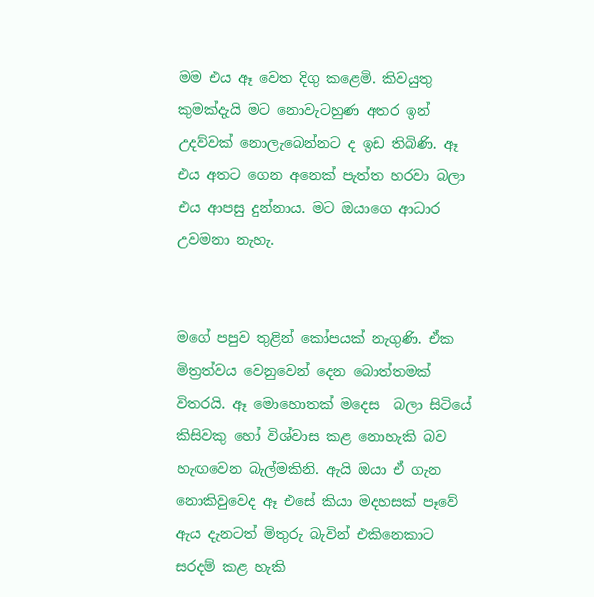මම එය ඈ වෙත දිගු කළෙමි. කිවයුතු කුමක්දැයි මට නොවැටහුණ අතර ඉන් උදව්වක් නොලැබෙන්නට ද ඉඩ තිබිණි. ඈ එය අතට ගෙන අනෙක් පැත්ත හරවා බලා එය ආපසු දුන්නාය. මට ඔයාගෙ ආධාර උවමනා නැහැ.


මගේ පපුව තුළින් කෝපයක් නැගුණි. ඒක මිත්‍රත්වය වෙනුවෙන් දෙන බොත්තමක් විතරයි. ඈ මොහොතක් මදෙස  බලා සිටියේ කිසිවකු හෝ විශ්වාස කළ නොහැකි බව හැඟවෙන බැල්මකිනි. ඇයි ඔයා ඒ ගැන නොකිවුවෙද ඈ එසේ කියා මදහසක් පෑවේ ඇය දැනටත් මිතුරු බැවින් එකිනෙකාට සරදම් කළ හැකි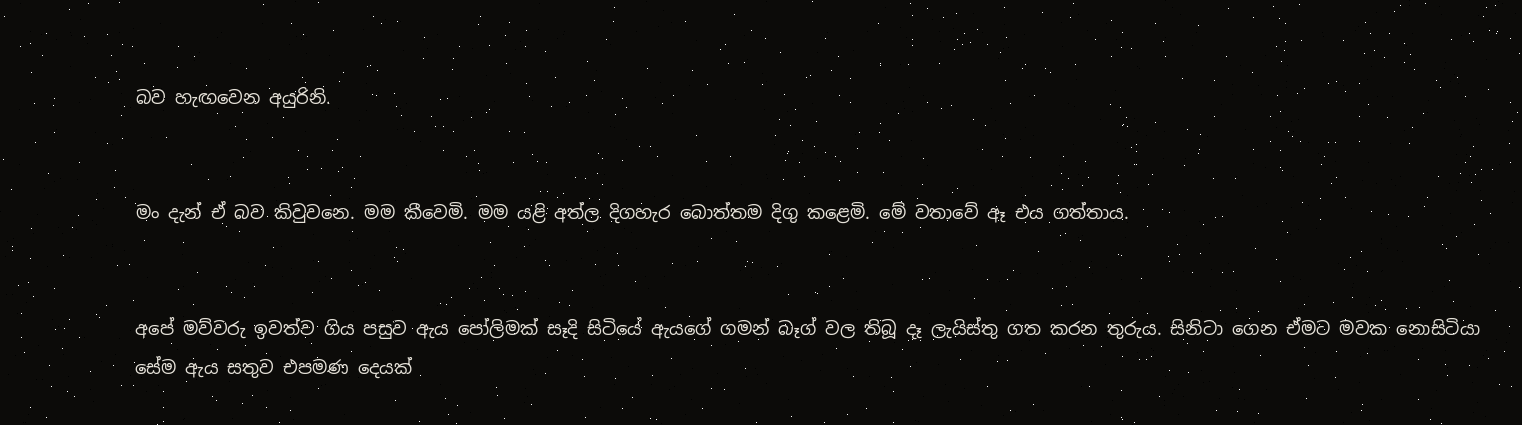බව හැඟවෙන අයුරිනි.


මං දැන් ඒ බව කිවුවනෙ. මම කීවෙමි. මම යළි අත්ල දිගහැර බොත්තම දිගු කළෙමි. මේ වතාවේ ඈ එය ගත්තාය.


අපේ මව්වරු ඉවත්ව ගිය පසුව ඇය පෝලිමක් සෑදි සිටියේ ඇයගේ ගමන් බෑග් වල තිබූ දෑ ලැයිස්තු ගත කරන තුරුය. සිනිටා ගෙන ඒමට මවක නොසිටියා සේම ඇය සතුව එපමණ දෙයක්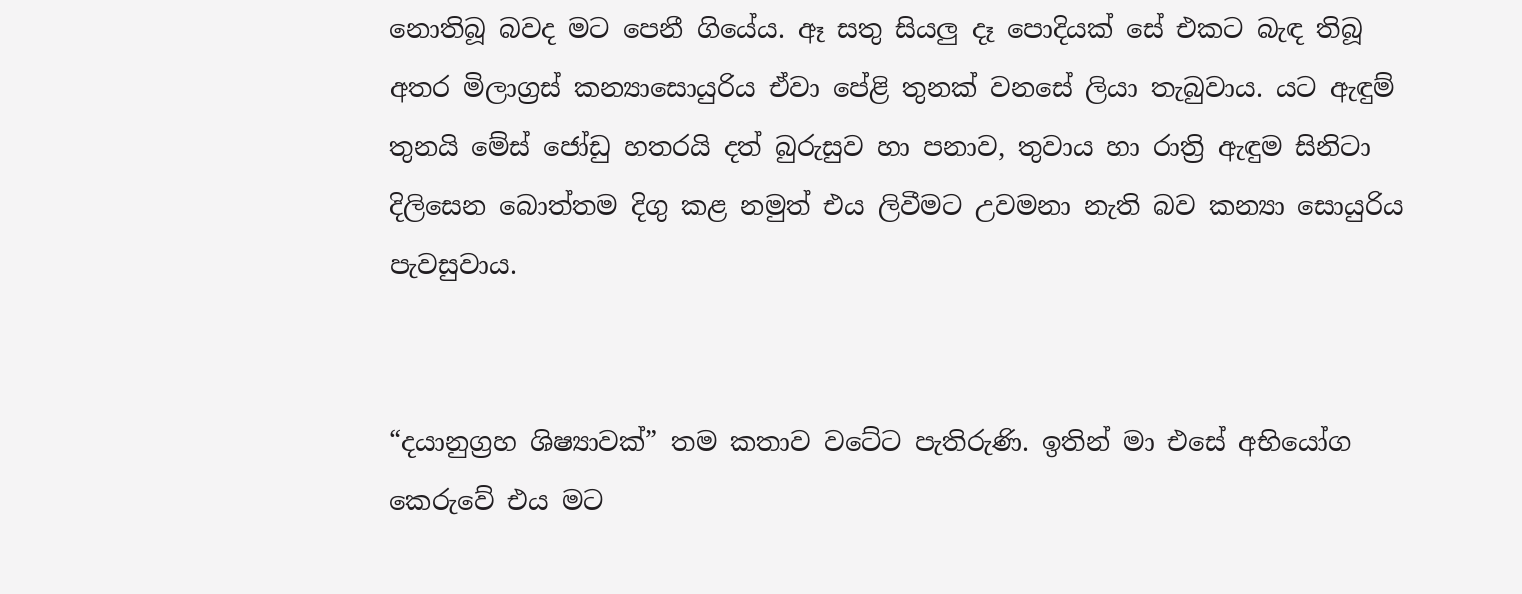නොතිබූ බවද මට පෙනී ගියේය. ඈ සතු සියලු දෑ පොදියක් සේ එකට බැඳ තිබූ අතර මිලාග්‍රස් කන්‍යාසොයුරිය ඒවා පේළි තුනක් වනසේ ලියා තැබුවාය. යට ඇඳුම් තුනයි මේස් ජෝඩු හතරයි දත් බුරුසුව හා පනාව, තුවාය හා රාත්‍රි ඇඳුම සිනිටා දිලිසෙන බොත්තම දිගු කළ නමුත් එය ලිවීමට උවමනා නැති බව කන්‍යා සොයුරිය පැවසුවාය.


“දයානුග්‍රහ ශිෂ්‍යාවක්” තම කතාව වටේට පැතිරුණි. ඉතින් මා එසේ අභියෝග කෙරුවේ එය මට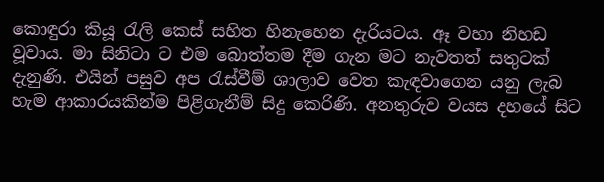කොඳුරා කියූ රැලි කෙස් සහිත හිනැහෙන දැරියටය. ඈ වහා නිහඩ වූවාය. මා සිනිටා ට එම බොත්තම දීම ගැන මට නැවතත් සතුටක් දැනුණි. එයින් පසුව අප රැස්වීම් ශාලාව වෙත කැඳවාගෙන යනු ලැබ හැම ආකාරයකින්ම පිළිගැනීම් සිදු කෙරිණි. අනතුරුව වයස දහයේ සිට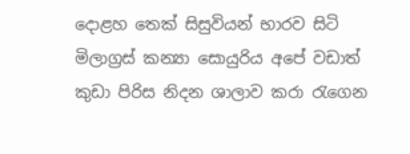දොළහ තෙක් සිසුවියන් භාරව සිටි මිලාග්‍රස් කන්‍යා සොයුරිය අපේ වඩාත් කුඩා පිරිස නිදන ශාලාව කරා රැගෙන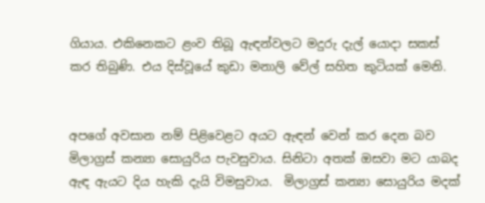ගියාය. එකිනෙකට ළංව තිබූ ඇඳන්වලට මදුරු දැල් යොදා සකස් කර තිබුණි. එය දිස්වූයේ කුඩා මනාලි වේල් සහිත කුටියක් මෙනි.


අපගේ අවසාන නම් පිළිවෙළට අයට ඇඳන් වෙන් කර දෙන බව මිලාග්‍රස් කන්‍යා සොයුරිය පැවසුවාය. සිනිටා අතක් ඔසවා මට යාබද ඇඳ ඇයට දිය හැකි දැයි විමසුවාය.  මිලාග්‍රස් කන්‍යා සොයුරිය මදක්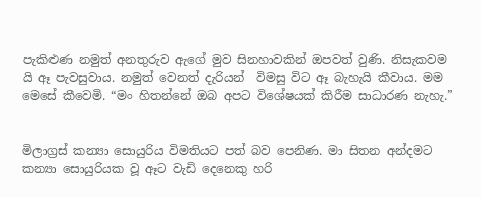පැකිළුණ නමුත් අනතුරුව ඇගේ මුව සිනහාවකින් ඔපවත් වුණි. නිසැකවම යි ඈ පැවසුවාය. නමුත් වෙනත් දැරියන්  විමසු විට ඈ බැහැයි කීවාය. මම මෙසේ කීවෙමි. “මං හිතන්නේ ඔබ අපට විශේෂයක් කිරීම සාධාරණ නැහැ.”


මිලාග්‍රස් කන්‍යා සොයුරිය විමතියට පත් බව පෙනිණ. මා සිතන අන්දමට කන්‍යා සොයුරියක වූ ඈට වැඩි දෙනෙකු හරි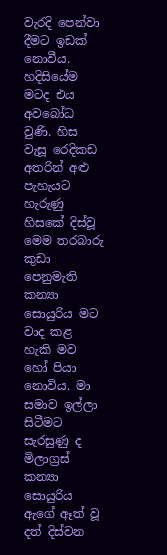වැරදි පෙන්වා දීමට ඉඩක් නොවීය. හදිසියේම මටද එය අවබෝධ වුණි. හිස වැසූ රෙදිකඩ අතරින් අළු පැහැයට හැරුණු හිසකේ දිස්වූ මෙම තරබාරු කුඩා පෙනුමැති කන්‍යා සොයුරිය මට වාද කළ හැකි මව හෝ පියා නොවිය. මා සමාව ඉල්ලා සිටීමට සැරසුණු ද මිලාග්‍රස් කන්‍යා සොයුරිය ඇගේ ඈත් වූ දත් දිස්වන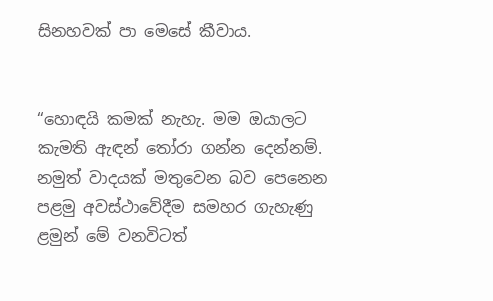සිනහවක් පා මෙසේ කීවාය.


“හොඳයි කමක් නැහැ. මම ඔයාලට කැමති ඇඳන් තෝරා ගන්න දෙන්නම්. නමුත් වාදයක් මතුවෙන බව පෙනෙන පළමු අවස්ථාවේදීම සමහර ගැහැණු ළමුන් මේ වනවිටත්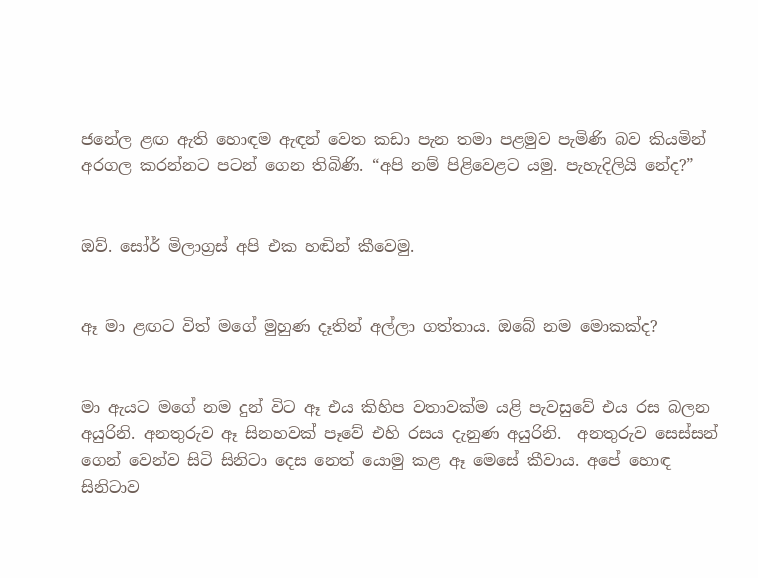ජනේල ළඟ ඇති හොඳම ඇඳන් වෙත කඩා පැන තමා පළමුව පැමිණි බව කියමින් අරගල කරන්නට පටන් ගෙන තිබිණි. “අපි නම් පිළිවෙළට යමු. පැහැදිලියි නේද?”


ඔව්. සෝර් මිලාග්‍රස් අපි එක හඬින් කීවෙමු.


ඈ මා ළඟට විත් මගේ මුහුණ දෑතින් අල්ලා ගත්තාය. ඔබේ නම මොකක්ද?


මා ඇයට මගේ නම දුන් විට ඈ එය කිහිප වතාවක්ම යළි පැවසුවේ එය රස බලන අයුරිනි. අනතුරුව ඈ සිනහවක් පෑවේ එහි රසය දැනුණ අයුරිනි.  අනතුරුව සෙස්සන් ගෙන් වෙන්ව සිටි සිනිටා දෙස නෙත් යොමු කළ ඈ මෙසේ කීවාය. අපේ හොඳ සිනිටාව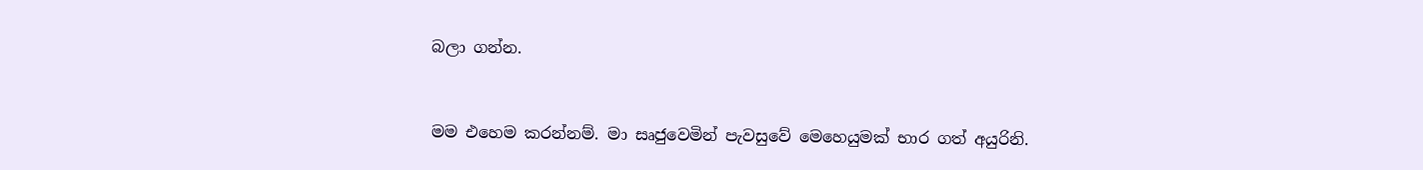බලා ගන්න.


මම එහෙම කරන්නම්. මා සෘජුවෙමින් පැවසුවේ මෙහෙයුමක් භාර ගත් අයුරිනි.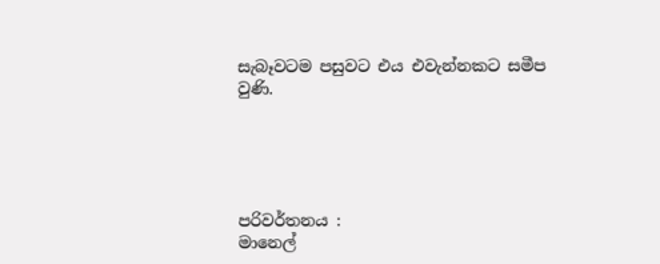සැබෑවටම පසුවට එය එවැන්නකට සමීප වුණි.





පරිවර්තනය :
මානෙල්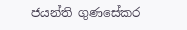ජයන්ති ගුණසේකර